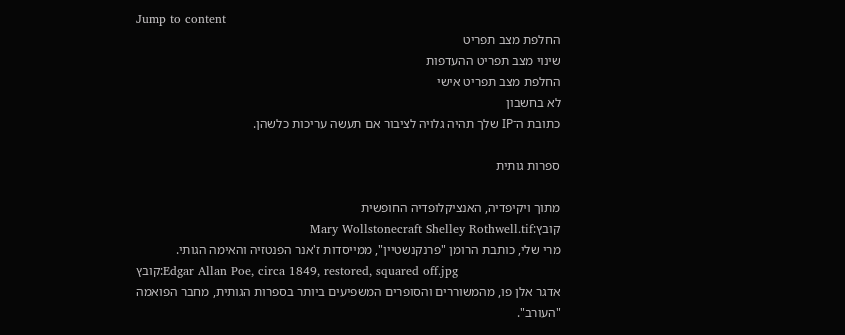Jump to content
החלפת מצב תפריט
שינוי מצב תפריט ההעדפות
החלפת מצב תפריט אישי
לא בחשבון
כתובת ה־IP שלך תהיה גלויה לציבור אם תעשה עריכות כלשהן.

ספרות גותית

מתוך ויקיפדיה, האנציקלופדיה החופשית
קובץ:Mary Wollstonecraft Shelley Rothwell.tif
מרי שלי, כותבת הרומן "פרנקנשטיין", ממייסדות ז'אנר הפנטזיה והאימה הגותי.
קובץ:Edgar Allan Poe, circa 1849, restored, squared off.jpg
אדגר אלן פו, מהמשוררים והסופרים המשפיעים ביותר בספרות הגותית, מחבר הפואמה "העורב".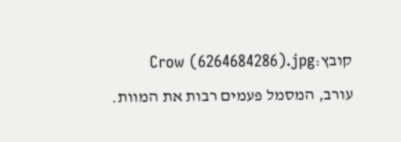קובץ:Crow (6264684286).jpg
עורב, המסמל פעמים רבות את המוות.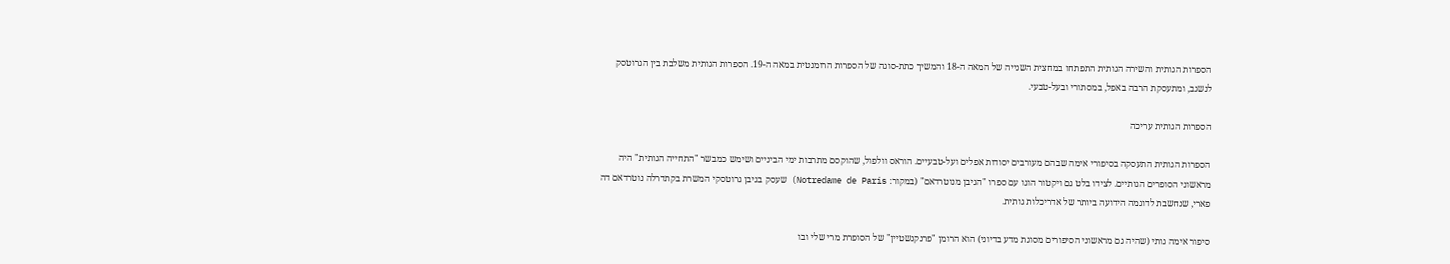הספרות הגותית והשירה הגותית התפתחו במחצית השנייה של המאה ה-18 והמשיך כתת-סוגה של הספרות הרומנטית במאה ה-19. הספרות הגותית משלבת בין הגרוטסק לנשגב, ומתעסקת הרבה באפל, במסתורי ובעל-טבעי.

הספרות הגותית עריכה

הספרות הגותית התעסקה בסיפורי אימה שבהם מעורבים יסודות אפלים ועל-טבעיים. הוראס וולפול, שהוקסם מתרבות ימי הביניים ושימש כמבשר "התחייה הגותית" היה מראשוני הסופרים הגותיים. לצידו בלט גם ויקטור הוגו עם ספרו "הגיבן מנוטרדאם" (במקור: Notredame de Paris) שעסק בגיבן גרוטסקי המשרת בקתדרלה נוטרדאם דה פארי, שנחשבת לדוגמה הידועה ביותר של אדריכלות גותית.

סיפור אימה גותי (שהיה גם מראשוני הסיפורים מסוגת מדע בדיוני) הוא הרומן "פרנקנשטיין" של הסופרת מרי שלי ובו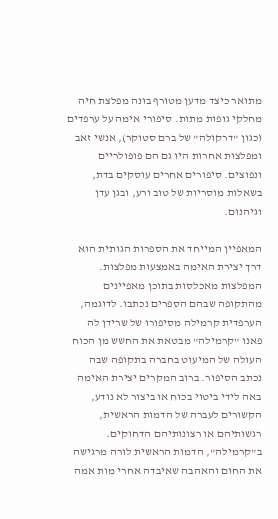מתואר כיצד מדען מטורף בונה מפלצת חיה מחלקי גופות מתות. סיפורי אימה על ערפדים (כגון "דרקולה" של ברם סטוקר), אנשי זאב ומפלצות אחרות היו גם הם פופולריים ונפוצים. סיפורים אחרים עוסקים בדת, בשאלות מוסריות של טוב ורע, ובגן עדן וגיהנום.

המאפיין המייחד את הספרות הגותית הוא דרך יצירת האימה באמצעות מפלצות. המפלצות מאכלסות בתוכן מאפיינים מהתקופה שבהם הספרים נכתבו. לדוגמה, הערפדית קרמילה מסיפורו של שרידן לה פאנו "קרמילה" מבטאת את החשש מן הכוח העולה של המיעוט בחברה בתקופה שבה נכתב הסיפור. ברוב המקרים יצירת האימה באה לידי ביטוי בכוח או ביצור לא נודע, הקשורים לעברה של הדמות הראשית, רגשותיהם או רצונותיהם הדחוקים. ב"קרמילה", הדמות הראשית לורה מרגישה את החום והאהבה שאיבדה אחרי מות אמה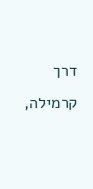דרך קרמילה,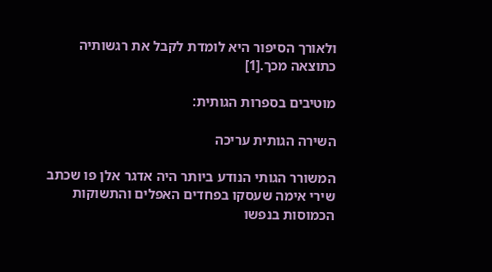ולאורך הסיפור היא לומדת לקבל את רגשותיה כתוצאה מכך.[1]

מוטיבים בספרות הגותית:

השירה הגותית עריכה

המשורר הגותי הנודע ביותר היה אדגר אלן פו שכתב שירי אימה שעסקו בפחדים האפלים והתשוקות הכמוסות בנפשו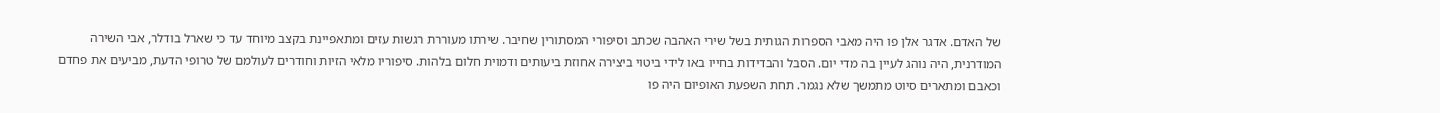של האדם. אדגר אלן פו היה מאבי הספרות הגותית בשל שירי האהבה שכתב וסיפורי המסתורין שחיבר. שירתו מעוררת רגשות עזים ומתאפיינת בקצב מיוחד עד כי שארל בודלר, אבי השירה המודרנית, היה נוהג לעיין בה מדי יום. הסבל והבדידות בחייו באו לידי ביטוי ביצירה אחוזת ביעותים ודמוית חלום בלהות. סיפוריו מלאי הזיות וחודרים לעולמם של טרופי הדעת, מביעים את פחדם וכאבם ומתארים סיוט מתמשך שלא נגמר. תחת השפעת האופיום היה פו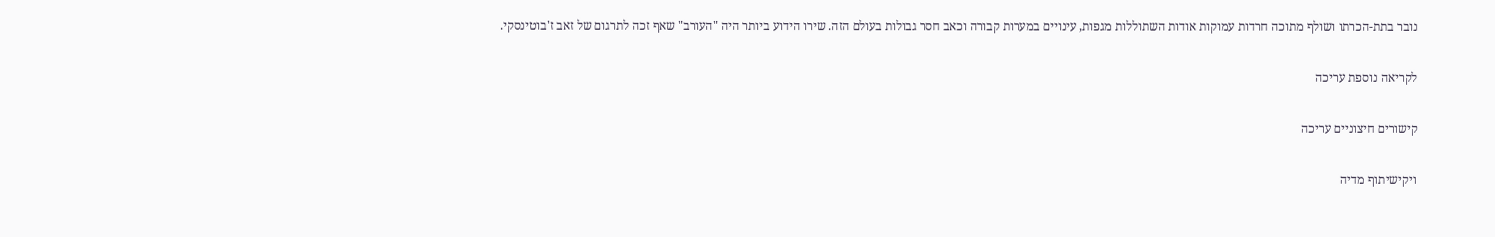נובר בתת-הכרתו ושולף מתוכה חרדות עמוקות אודות השתוללות מגפות, עינויים במערות קבורה וכאב חסר גבולות בעולם הזה. שירו הידוע ביותר היה "העורב" שאף זכה לתרגום של זאב ז'בוטינסקי.

לקריאה נוספת עריכה

קישורים חיצוניים עריכה

ויקישיתוף מדיה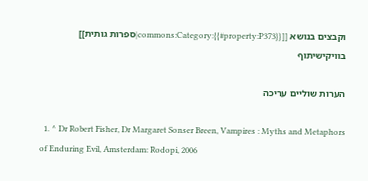וקבצים בנושא [[commons:Category:{{#property:P373}}|ספרות גותית]] בוויקישיתוף

הערות שוליים עריכה

  1. ^ Dr Robert Fisher, Dr Margaret Sonser Breen, Vampires : Myths and Metaphors of Enduring Evil, Amsterdam: Rodopi, 2006